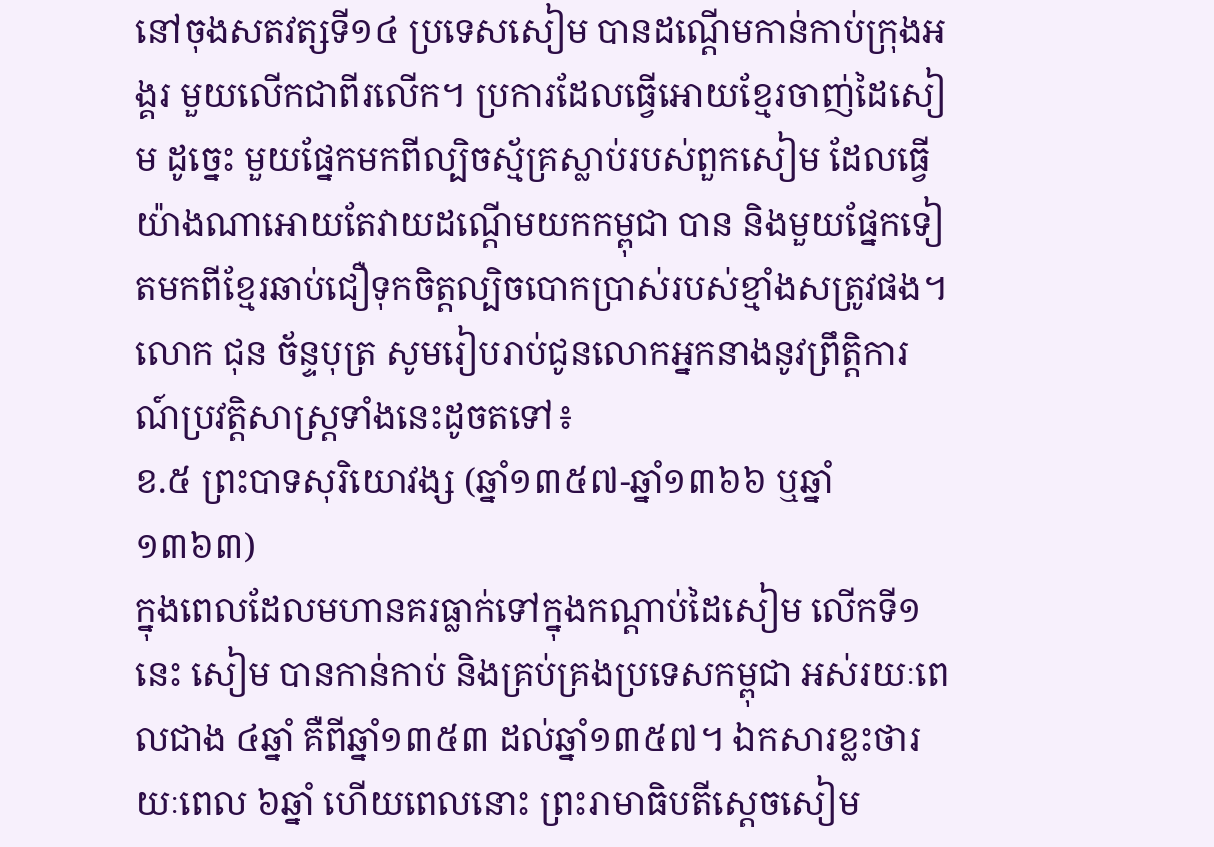នៅចុងសតវត្សទី១៤ ប្រទេសសៀម បានដណ្ដើមកាន់កាប់ក្រុងអង្គរ មួយលើកជាពីរលើក។ ប្រការដែលធ្វើអោយខ្មែរចាញ់ដៃសៀម ដូច្នេះ មួយផ្នែកមកពីល្បិចស្ម័គ្រស្លាប់របស់ពួកសៀម ដែលធ្វើយ៉ាងណាអោយតែវាយដណ្ដើមយកកម្ពុជា បាន និងមួយផ្នែកទៀតមកពីខ្មែរឆាប់ជឿទុកចិត្តល្បិចបោកប្រាស់របស់ខ្មាំងសត្រូវផង។
លោក ជុន ច័ន្ទបុត្រ សូមរៀបរាប់ជូនលោកអ្នកនាងនូវព្រឹត្តិការណ៍ប្រវត្តិសាស្ត្រទាំងនេះដូចតទៅ៖
ខ.៥ ព្រះបាទសុរិយោវង្ស (ឆ្នាំ១៣៥៧-ឆ្នាំ១៣៦៦ ឬឆ្នាំ១៣៦៣)
ក្នុងពេលដែលមហានគរធ្លាក់ទៅក្នុងកណ្ដាប់ដៃសៀម លើកទី១នេះ សៀម បានកាន់កាប់ និងគ្រប់គ្រងប្រទេសកម្ពុជា អស់រយៈពេលជាង ៤ឆ្នាំ គឺពីឆ្នាំ១៣៥៣ ដល់ឆ្នាំ១៣៥៧។ ឯកសារខ្លះថារយៈពេល ៦ឆ្នាំ ហើយពេលនោះ ព្រះរាមាធិបតីស្ដេចសៀម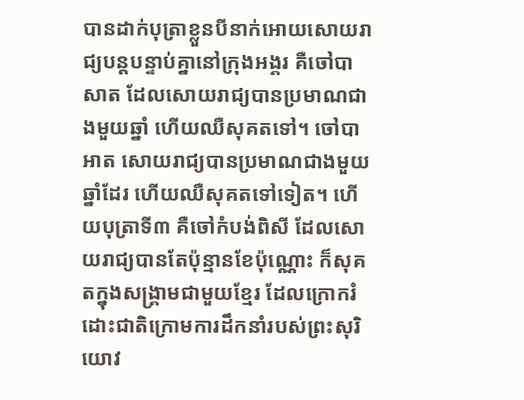បានដាក់បុត្រាខ្លួនបីនាក់អោយសោយរាជ្យបន្តបន្ទាប់គ្នានៅក្រុងអង្គរ គឺចៅបាសាត ដែលសោយរាជ្យបានប្រមាណជាងមួយឆ្នាំ ហើយឈឺសុគតទៅ។ ចៅបាអាត សោយរាជ្យបានប្រមាណជាងមួយឆ្នាំដែរ ហើយឈឺសុគតទៅទៀត។ ហើយបុត្រាទី៣ គឺចៅកំបង់ពិសី ដែលសោយរាជ្យបានតែប៉ុន្មានខែប៉ុណ្ណោះ ក៏សុគតក្នុងសង្គ្រាមជាមួយខ្មែរ ដែលក្រោករំដោះជាតិក្រោមការដឹកនាំរបស់ព្រះសុរិយោវ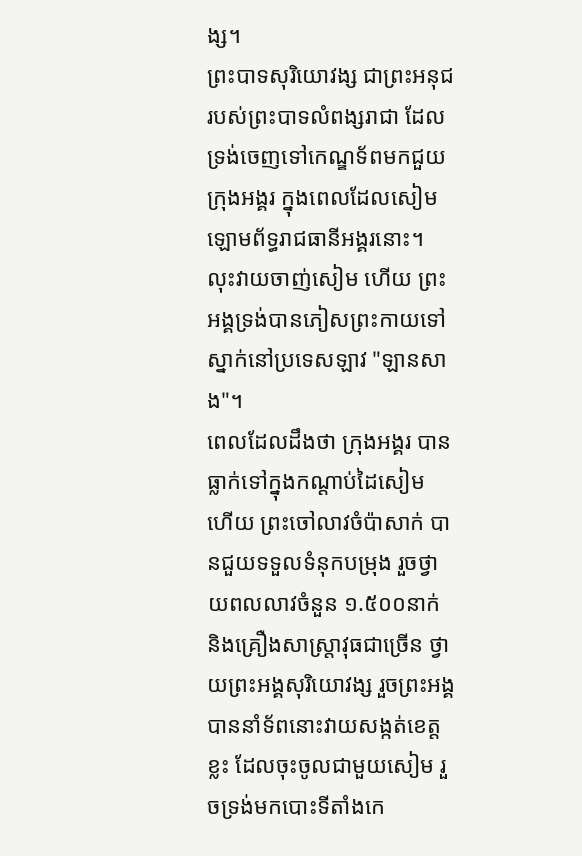ង្ស។
ព្រះបាទសុរិយោវង្ស ជាព្រះអនុជរបស់ព្រះបាទលំពង្សរាជា ដែលទ្រង់ចេញទៅកេណ្ឌទ័ពមកជួយក្រុងអង្គរ ក្នុងពេលដែលសៀម ឡោមព័ទ្ធរាជធានីអង្គរនោះ។ លុះវាយចាញ់សៀម ហើយ ព្រះអង្គទ្រង់បានភៀសព្រះកាយទៅស្នាក់នៅប្រទេសឡាវ "ឡានសាង"។
ពេលដែលដឹងថា ក្រុងអង្គរ បានធ្លាក់ទៅក្នុងកណ្ដាប់ដៃសៀម ហើយ ព្រះចៅលាវចំប៉ាសាក់ បានជួយទទួលទំនុកបម្រុង រួចថ្វាយពលលាវចំនួន ១.៥០០នាក់ និងគ្រឿងសាស្ត្រាវុធជាច្រើន ថ្វាយព្រះអង្គសុរិយោវង្ស រួចព្រះអង្គបាននាំទ័ពនោះវាយសង្កត់ខេត្តខ្លះ ដែលចុះចូលជាមួយសៀម រួចទ្រង់មកបោះទីតាំងកេ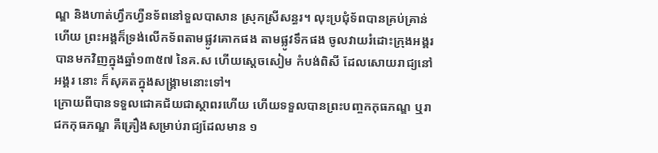ណ្ឌ និងហាត់ហ្វឹកហ្វឺនទ័ពនៅទួលបាសាន ស្រុកស្រីសន្ធរ។ លុះប្រជុំទ័ពបានគ្រប់គ្រាន់ហើយ ព្រះអង្គក៏ទ្រង់លើកទ័ពតាមផ្លូវគោកផង តាមផ្លូវទឹកផង ចូលវាយរំដោះក្រុងអង្គរ បានមកវិញក្នុងឆ្នាំ១៣៥៧ នៃគ.ស ហើយស្ដេចសៀម កំបង់ពិសី ដែលសោយរាជ្យនៅអង្គរ នោះ ក៏សុគតក្នុងសង្គ្រាមនោះទៅ។
ក្រោយពីបានទទួលជោគជ័យជាស្ថាពរហើយ ហើយទទួលបានព្រះបញ្ចកកុធភណ្ឌ ឬរាជកកុធភណ្ឌ គឺគ្រឿងសម្រាប់រាជ្យដែលមាន ១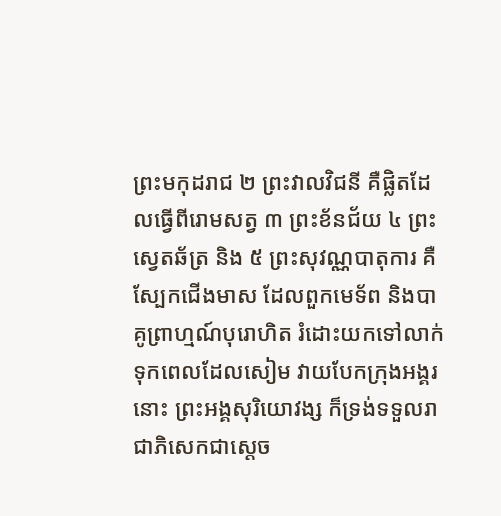ព្រះមកុដរាជ ២ ព្រះវាលវិជនី គឺផ្លិតដែលធ្វើពីរោមសត្វ ៣ ព្រះខ័នជ័យ ៤ ព្រះស្វេតឆ័ត្រ និង ៥ ព្រះសុវណ្ណបាតុការ គឺស្បែកជើងមាស ដែលពួកមេទ័ព និងបាគូព្រាហ្មណ៍បុរោហិត រំដោះយកទៅលាក់ទុកពេលដែលសៀម វាយបែកក្រុងអង្គរ នោះ ព្រះអង្គសុរិយោវង្ស ក៏ទ្រង់ទទួលរាជាភិសេកជាស្ដេច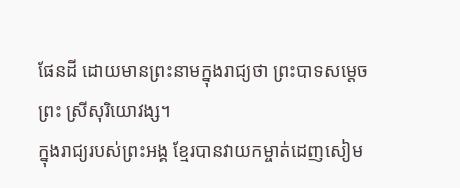ផែនដី ដោយមានព្រះនាមក្នុងរាជ្យថា ព្រះបាទសម្ដេចព្រះ ស្រីសុរិយោវង្ស។
ក្នុងរាជ្យរបស់ព្រះអង្គ ខ្មែរបានវាយកម្ចាត់ដេញសៀម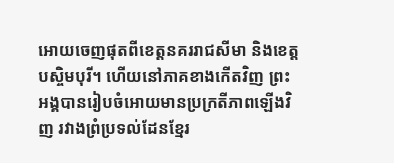អោយចេញផុតពីខេត្តនគររាជសីមា និងខេត្តបស្ចិមបុរី។ ហើយនៅភាគខាងកើតវិញ ព្រះអង្គបានរៀបចំអោយមានប្រក្រតីភាពឡើងវិញ រវាងព្រំប្រទល់ដែនខ្មែរ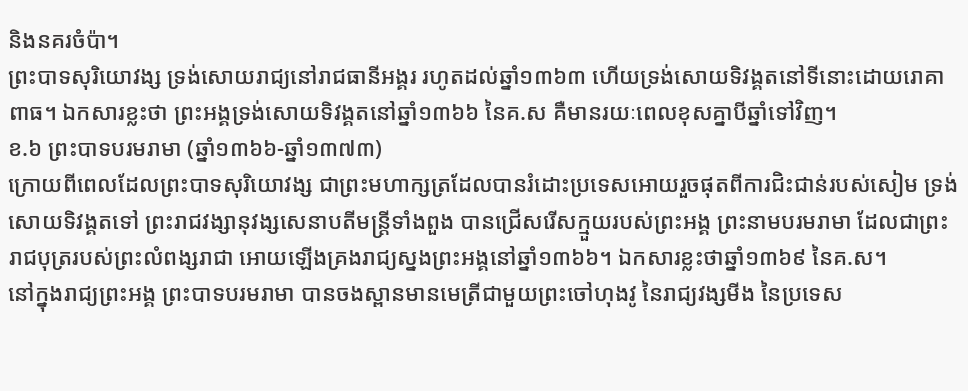និងនគរចំប៉ា។
ព្រះបាទសុរិយោវង្ស ទ្រង់សោយរាជ្យនៅរាជធានីអង្គរ រហូតដល់ឆ្នាំ១៣៦៣ ហើយទ្រង់សោយទិវង្គតនៅទីនោះដោយរោគាពាធ។ ឯកសារខ្លះថា ព្រះអង្គទ្រង់សោយទិវង្គតនៅឆ្នាំ១៣៦៦ នៃគ.ស គឺមានរយៈពេលខុសគ្នាបីឆ្នាំទៅវិញ។
ខ.៦ ព្រះបាទបរមរាមា (ឆ្នាំ១៣៦៦-ឆ្នាំ១៣៧៣)
ក្រោយពីពេលដែលព្រះបាទសុរិយោវង្ស ជាព្រះមហាក្សត្រដែលបានរំដោះប្រទេសអោយរួចផុតពីការជិះជាន់របស់សៀម ទ្រង់សោយទិវង្គតទៅ ព្រះរាជវង្សានុវង្សសេនាបតីមន្ត្រីទាំងពួង បានជ្រើសរើសក្មួយរបស់ព្រះអង្គ ព្រះនាមបរមរាមា ដែលជាព្រះរាជបុត្ររបស់ព្រះលំពង្សរាជា អោយឡើងគ្រងរាជ្យស្នងព្រះអង្គនៅឆ្នាំ១៣៦៦។ ឯកសារខ្លះថាឆ្នាំ១៣៦៩ នៃគ.ស។
នៅក្នុងរាជ្យព្រះអង្គ ព្រះបាទបរមរាមា បានចងស្ពានមានមេត្រីជាមួយព្រះចៅហុងវូ នៃរាជ្យវង្សមីង នៃប្រទេស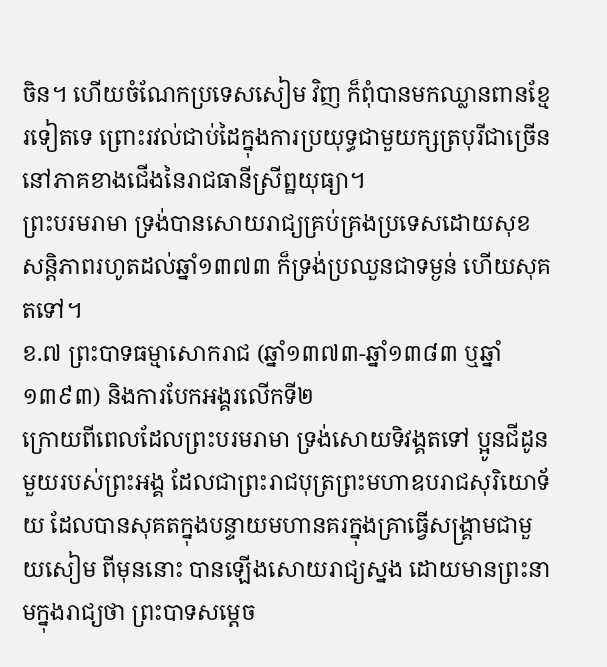ចិន។ ហើយចំណែកប្រទេសសៀម វិញ ក៏ពុំបានមកឈ្លានពានខ្មែរទៀតទេ ព្រោះរវល់ជាប់ដៃក្នុងការប្រយុទ្ធជាមួយក្សត្របុរីជាច្រើន នៅភាគខាងជើងនៃរាជធានីស្រីព្ឋយុធ្យា។
ព្រះបរមរាមា ទ្រង់បានសោយរាជ្យគ្រប់គ្រងប្រទេសដោយសុខសន្តិភាពរហូតដល់ឆ្នាំ១៣៧៣ ក៏ទ្រង់ប្រឈួនជាទម្ងន់ ហើយសុគតទៅ។
ខ.៧ ព្រះបាទធម្មាសោករាជ (ឆ្នាំ១៣៧៣-ឆ្នាំ១៣៨៣ ឬឆ្នាំ១៣៩៣) និងការបែកអង្គរលើកទី២
ក្រោយពីពេលដែលព្រះបរមរាមា ទ្រង់សោយទិវង្គតទៅ ប្អូនជីដូនមួយរបស់ព្រះអង្គ ដែលជាព្រះរាជបុត្រព្រះមហាឧបរាជសុរិយោទ័យ ដែលបានសុគតក្នុងបន្ទាយមហានគរក្នុងគ្រាធ្វើសង្គ្រាមជាមួយសៀម ពីមុននោះ បានឡើងសោយរាជ្យស្នង ដោយមានព្រះនាមក្នុងរាជ្យថា ព្រះបាទសម្តេច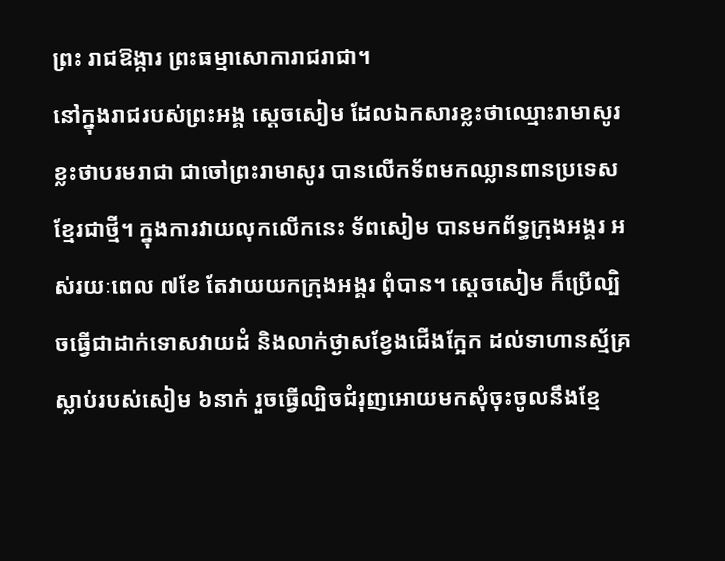ព្រះ រាជឱង្ការ ព្រះធម្មាសោការាជរាជា។
នៅក្នុងរាជរបស់ព្រះអង្គ ស្ដេចសៀម ដែលឯកសារខ្លះថាឈ្មោះរាមាសូរ ខ្លះថាបរមរាជា ជាចៅព្រះរាមាសូរ បានលើកទ័ពមកឈ្លានពានប្រទេសខ្មែរជាថ្មី។ ក្នុងការវាយលុកលើកនេះ ទ័ពសៀម បានមកព័ទ្ធក្រុងអង្គរ អស់រយៈពេល ៧ខែ តែវាយយកក្រុងអង្គរ ពុំបាន។ ស្ដេចសៀម ក៏ប្រើល្បិចធ្វើជាដាក់ទោសវាយដំ និងលាក់ថ្ងាសខ្វែងជើងក្អែក ដល់ទាហានស្ម័គ្រស្លាប់របស់សៀម ៦នាក់ រួចធ្វើល្បិចជំរុញអោយមកសុំចុះចូលនឹងខ្មែ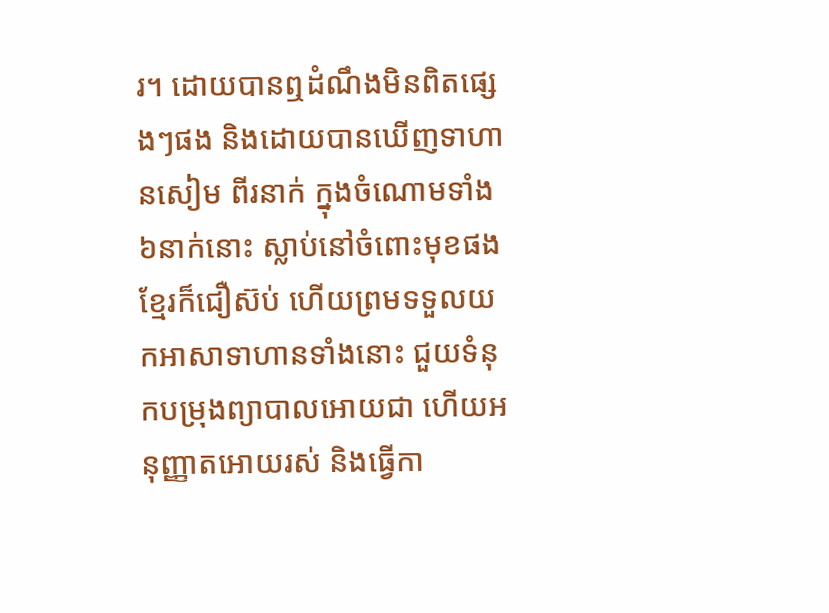រ។ ដោយបានឮដំណឹងមិនពិតផ្សេងៗផង និងដោយបានឃើញទាហានសៀម ពីរនាក់ ក្នុងចំណោមទាំង ៦នាក់នោះ ស្លាប់នៅចំពោះមុខផង ខ្មែរក៏ជឿស៊ប់ ហើយព្រមទទួលយកអាសាទាហានទាំងនោះ ជួយទំនុកបម្រុងព្យាបាលអោយជា ហើយអនុញ្ញាតអោយរស់ និងធ្វើកា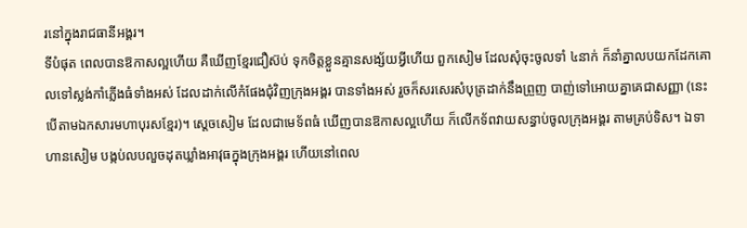រនៅក្នុងរាជធានីអង្គរ។
ទីបំផុត ពេលបានឱកាសល្អហើយ គឺឃើញខ្មែរជឿស៊ប់ ទុកចិត្តខ្លួនគ្មានសង្ស័យអ្វីហើយ ពួកសៀម ដែលសុំចុះចូលទាំ ៤នាក់ ក៏នាំគ្នាលបយកដែកគោលទៅស្លង់កាំភ្លើងធំទាំងអស់ ដែលដាក់លើកំផែងជុំវិញក្រុងអង្គរ បានទាំងអស់ រួចក៏សរសេរសំបុត្រដាក់នឹងព្រួញ បាញ់ទៅអោយគ្នាគេជាសញ្ញា (នេះបើតាមឯកសារមហាបុរសខ្មែរ)។ ស្ដេចសៀម ដែលជាមេទ័ពធំ ឃើញបានឱកាសល្អហើយ ក៏លើកទ័ពវាយសន្ធាប់ចូលក្រុងអង្គរ តាមគ្រប់ទិស។ ឯទាហានសៀម បង្កប់លបលួចដុតឃ្លាំងអាវុធក្នុងក្រុងអង្គរ ហើយនៅពេល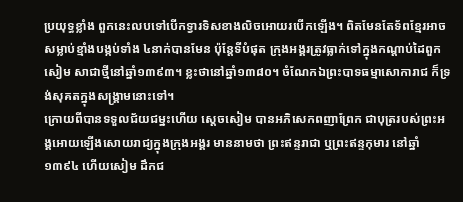ប្រយុទ្ធខ្លាំង ពួកនេះលបទៅបើកទ្វារទិសខាងលិចអោយរបើកឡើង។ ពិតមែនតែទ័ពខ្មែរអាចសម្លាប់ខ្មាំងបង្កប់ទាំង ៤នាក់បានមែន ប៉ុន្តែទីបំផុត ក្រុងអង្គរត្រូវធ្លាក់ទៅក្នុងកណ្ដាប់ដៃពួកសៀម សាជាថ្មីនៅឆ្នាំ១៣៩៣។ ខ្លះថានៅឆ្នាំ១៣៨០។ ចំណែកឯព្រះបាទធម្មាសោការាជ ក៏ទ្រង់សុគតក្នុងសង្គ្រាមនោះទៅ។
ក្រោយពីបានទទួលជ័យជម្នះហើយ ស្ដេចសៀម បានអភិសេកពញាព្រែក ជាបុត្ររបស់ព្រះអង្គអោយឡើងសោយរាជ្យក្នុងក្រុងអង្គរ មាននាមថា ព្រះឥន្ទរាជា ឬព្រះឥន្ទកុមារ នៅឆ្នាំ១៣៩៤ ហើយសៀម ដឹកជ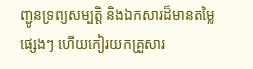ញ្ជូនទ្រព្យសម្បត្តិ និងឯកសារដ៏មានតម្លៃផ្សេងៗ ហើយកៀរយកគ្រួសារ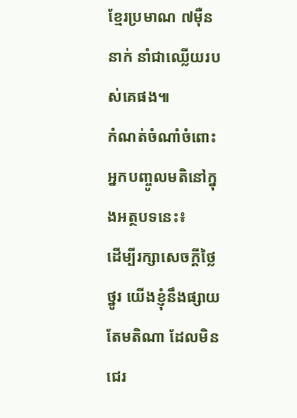ខ្មែរប្រមាណ ៧ម៉ឺននាក់ នាំជាឈ្លើយរបស់គេផង៕
កំណត់ចំណាំចំពោះអ្នកបញ្ចូលមតិនៅក្នុងអត្ថបទនេះ៖
ដើម្បីរក្សាសេចក្ដីថ្លៃថ្នូរ យើងខ្ញុំនឹងផ្សាយតែមតិណា ដែលមិនជេរ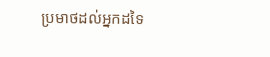ប្រមាថដល់អ្នកដទៃ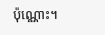ប៉ុណ្ណោះ។